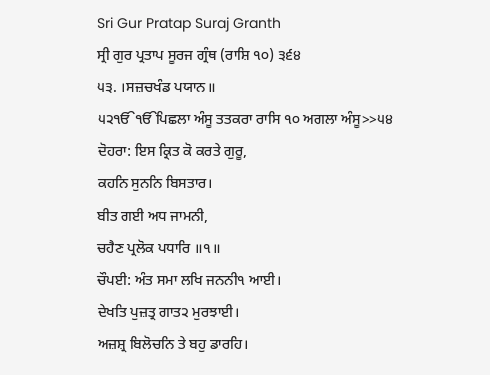Sri Gur Pratap Suraj Granth
ਸ੍ਰੀ ਗੁਰ ਪ੍ਰਤਾਪ ਸੂਰਜ ਗ੍ਰੰਥ (ਰਾਸ਼ਿ ੧੦) ੩੬੪
੫੩. ।ਸਜ਼ਚਖੰਡ ਪਯਾਨ॥
੫੨ੴੴਪਿਛਲਾ ਅੰਸੂ ਤਤਕਰਾ ਰਾਸਿ ੧੦ ਅਗਲਾ ਅੰਸੂ>>੫੪
ਦੋਹਰਾ: ਇਸ ਕ੍ਰਿਤ ਕੋ ਕਰਤੇ ਗੁਰੂ,
ਕਹਨਿ ਸੁਨਨਿ ਬਿਸਤਾਰ।
ਬੀਤ ਗਈ ਅਧ ਜਾਮਨੀ,
ਚਹੈਣ ਪ੍ਰਲੋਕ ਪਧਾਰਿ ॥੧॥
ਚੌਪਈ: ਅੰਤ ਸਮਾ ਲਖਿ ਜਨਨੀ੧ ਆਈ।
ਦੇਖਤਿ ਪੁਜ਼ਤ੍ਰ ਗਾਤ੨ ਮੁਰਝਾਈ।
ਅਜ਼ਸ਼੍ਰ ਬਿਲੋਚਨਿ ਤੇ ਬਹੁ ਡਾਰਹਿ।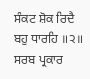ਸੰਕਟ ਸ਼ੋਕ ਰਿਦੈ ਬਹੁ ਧਾਰਹਿ ॥੨॥
ਸਰਬ ਪ੍ਰਕਾਰ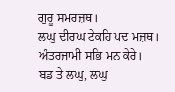ਗੁਰੂ ਸਮਰਜ਼ਥ।
ਲਘੁ ਦੀਰਘ ਟੇਕਹਿ ਪਦ ਮਜ਼ਥ।
ਅੰਤਰਜਾਮੀ ਸਭਿ ਮਨ ਕੇਰੇ।
ਬਡ ਤੇ ਲਘੁ, ਲਘੁ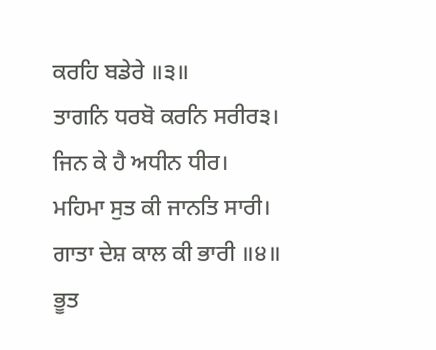ਕਰਹਿ ਬਡੇਰੇ ॥੩॥
ਤਾਗਨਿ ਧਰਬੋ ਕਰਨਿ ਸਰੀਰ੩।
ਜਿਨ ਕੇ ਹੈ ਅਧੀਨ ਧੀਰ।
ਮਹਿਮਾ ਸੁਤ ਕੀ ਜਾਨਤਿ ਸਾਰੀ।
ਗਾਤਾ ਦੇਸ਼ ਕਾਲ ਕੀ ਭਾਰੀ ॥੪॥
ਭੂਤ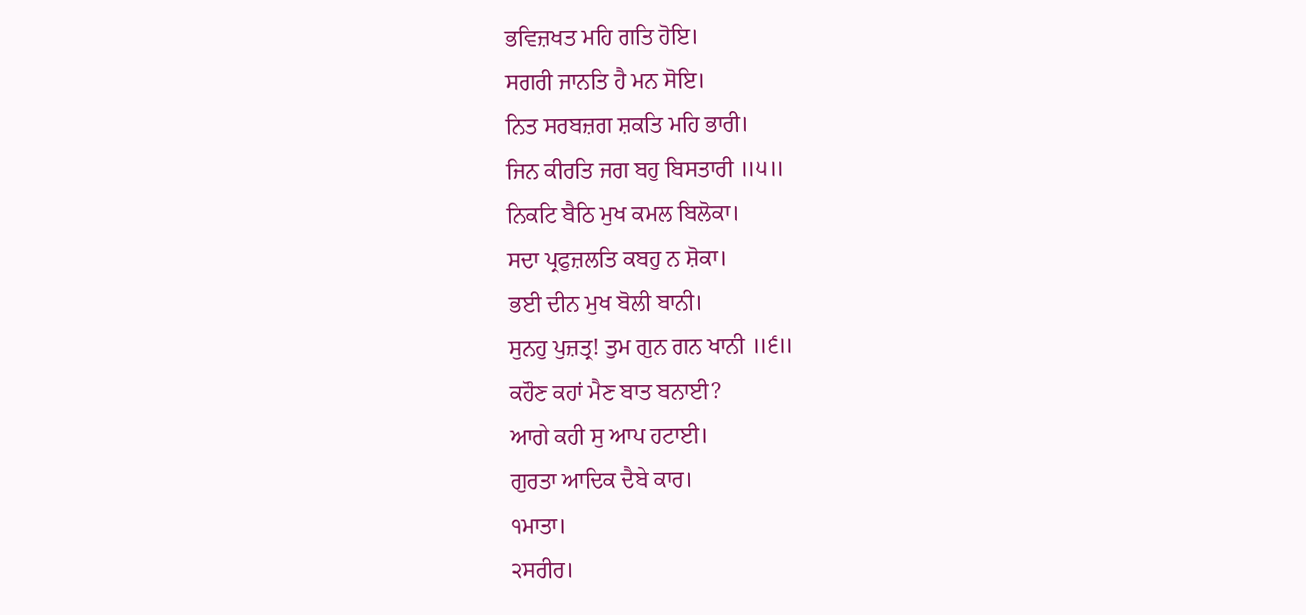ਭਵਿਜ਼ਖਤ ਮਹਿ ਗਤਿ ਹੋਇ।
ਸਗਰੀ ਜਾਨਤਿ ਹੈ ਮਨ ਸੋਇ।
ਨਿਤ ਸਰਬਜ਼ਗ ਸ਼ਕਤਿ ਮਹਿ ਭਾਰੀ।
ਜਿਨ ਕੀਰਤਿ ਜਗ ਬਹੁ ਬਿਸਤਾਰੀ ॥੫॥
ਨਿਕਟਿ ਬੈਠਿ ਮੁਖ ਕਮਲ ਬਿਲੋਕਾ।
ਸਦਾ ਪ੍ਰਫੁਜ਼ਲਤਿ ਕਬਹੁ ਨ ਸ਼ੋਕਾ।
ਭਈ ਦੀਨ ਮੁਖ ਬੋਲੀ ਬਾਨੀ।
ਸੁਨਹੁ ਪੁਜ਼ਤ੍ਰ! ਤੁਮ ਗੁਨ ਗਨ ਖਾਨੀ ॥੬॥
ਕਹੌਣ ਕਹਾਂ ਮੈਣ ਬਾਤ ਬਨਾਈ?
ਆਗੇ ਕਹੀ ਸੁ ਆਪ ਹਟਾਈ।
ਗੁਰਤਾ ਆਦਿਕ ਦੈਬੇ ਕਾਰ।
੧ਮਾਤਾ।
੨ਸਰੀਰ।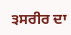੩ਸਰੀਰ ਦਾ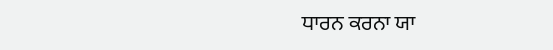ਧਾਰਨ ਕਰਨਾ ਯਾ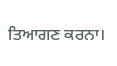ਤਿਆਗਣ ਕਰਨਾ।